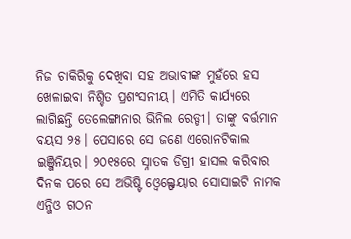ନିଜ ଚାକିରିକୁ ଦେଖିବା ସହ ଅଭାବୀଙ୍କ ମୁହଁରେ ହସ ଖେଳାଇବା ନିଶ୍ଚିତ ପ୍ରଶଂସନୀୟ। ଏମିତି କାର୍ଯ୍ୟରେ ଲାଗିଛନ୍ତି ତେଲେଙ୍ଗାନାର ଭିନିଲ ରେଡ୍ଡୀ। ତାଙ୍କୁ ବର୍ତ୍ତମାନ ବୟସ ୨୫। ପେସାରେ ସେ ଜଣେ ଏରୋନଟିକାଲ ଇଞ୍ଜିନିୟର। ୨୦୧୫ରେ ସ୍ନାତକ ଡିଗ୍ରୀ ହାସଲ କରିବାର ଦିନକ ପରେ ସେ ଅଭିଷ୍ଟି ଓ୍ବେଲ୍ଫେୟାର ସୋସାଇଟି ନାମକ ଏନ୍ଜିଓ ଗଠନ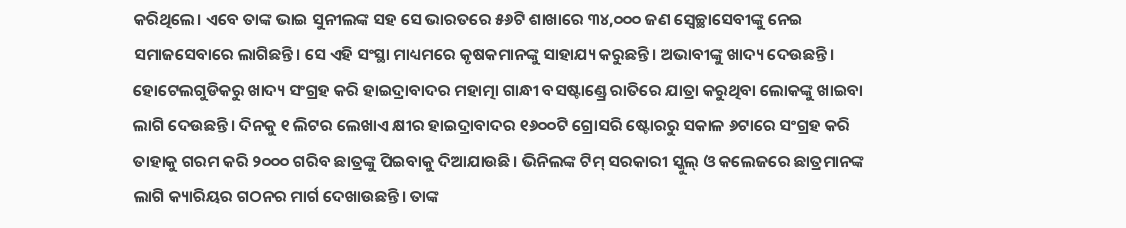କରିଥିଲେ। ଏବେ ତାଙ୍କ ଭାଇ ସୁନୀଲଙ୍କ ସହ ସେ ଭାରତରେ ୫୬ଟି ଶାଖାରେ ୩୪,୦୦୦ ଜଣ ସ୍ବେଚ୍ଛାସେବୀଙ୍କୁ ନେଇ ସମାଜସେବାରେ ଲାଗିଛନ୍ତି। ସେ ଏହି ସଂସ୍ଥା ମାଧ୍ୟମରେ କୃଷକମାନଙ୍କୁ ସାହାଯ୍ୟ କରୁଛନ୍ତି। ଅଭାବୀଙ୍କୁ ଖାଦ୍ୟ ଦେଉଛନ୍ତି। ହୋଟେଲଗୁଡିକରୁ ଖାଦ୍ୟ ସଂଗ୍ରହ କରି ହାଇଦ୍ରାବାଦର ମହାତ୍ମା ଗାନ୍ଧୀ ବସଷ୍ଟାଣ୍ଡ୍ରେ ରାତିରେ ଯାତ୍ରା କରୁଥିବା ଲୋକଙ୍କୁ ଖାଇବା ଲାଗି ଦେଉଛନ୍ତି। ଦିନକୁ ୧ ଲିଟର ଲେଖାଏ କ୍ଷୀର ହାଇଦ୍ରାବାଦର ୧୬୦୦ଟି ଗ୍ରୋସରି ଷ୍ଟୋରରୁ ସକାଳ ୬ଟାରେ ସଂଗ୍ରହ କରି ତାହାକୁ ଗରମ କରି ୨୦୦୦ ଗରିବ ଛାତ୍ରଙ୍କୁ ପିଇବାକୁ ଦିଆଯାଉଛି। ଭିନିଲଙ୍କ ଟିମ୍ ସରକାରୀ ସ୍କୁଲ୍ ଓ କଲେଜରେ ଛାତ୍ରମାନଙ୍କ ଲାଗି କ୍ୟାରିୟର ଗଠନର ମାର୍ଗ ଦେଖାଉଛନ୍ତି। ତାଙ୍କ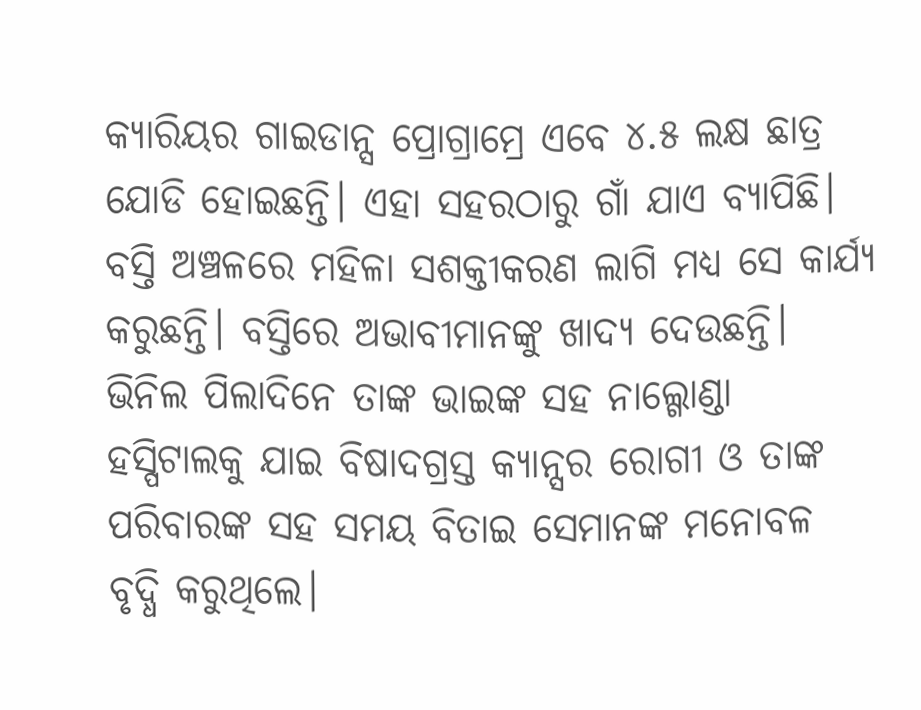କ୍ୟାରିୟର ଗାଇଡାନ୍ସ ପ୍ରୋଗ୍ରାମ୍ରେ ଏବେ ୪.୫ ଲକ୍ଷ ଛାତ୍ର ଯୋଡି ହୋଇଛନ୍ତି। ଏହା ସହରଠାରୁ ଗାଁ ଯାଏ ବ୍ୟାପିଛି। ବସ୍ତି ଅଞ୍ଚଳରେ ମହିଳା ସଶକ୍ତୀକରଣ ଲାଗି ମଧ୍ୟ ସେ କାର୍ଯ୍ୟ କରୁଛନ୍ତି। ବସ୍ତିରେ ଅଭାବୀମାନଙ୍କୁ ଖାଦ୍ୟ ଦେଉଛନ୍ତି। ଭିନିଲ ପିଲାଦିନେ ତାଙ୍କ ଭାଇଙ୍କ ସହ ନାଲ୍ଗୋଣ୍ଡା ହସ୍ପିଟାଲକୁ ଯାଇ ବିଷାଦଗ୍ରସ୍ତ କ୍ୟାନ୍ସର ରୋଗୀ ଓ ତାଙ୍କ ପରିବାରଙ୍କ ସହ ସମୟ ବିତାଇ ସେମାନଙ୍କ ମନୋବଳ ବୃଦ୍ଧି କରୁଥିଲେ।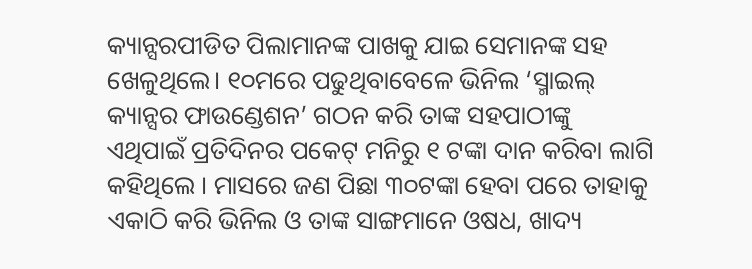କ୍ୟାନ୍ସରପୀଡିତ ପିଲାମାନଙ୍କ ପାଖକୁ ଯାଇ ସେମାନଙ୍କ ସହ ଖେଳୁଥିଲେ। ୧୦ମରେ ପଢୁଥିବାବେଳେ ଭିନିଲ ‘ସ୍ମାଇଲ୍ କ୍ୟାନ୍ସର ଫାଉଣ୍ଡେଶନ’ ଗଠନ କରି ତାଙ୍କ ସହପାଠୀଙ୍କୁ ଏଥିପାଇଁ ପ୍ରତିଦିନର ପକେଟ୍ ମନିରୁ ୧ ଟଙ୍କା ଦାନ କରିବା ଲାଗି କହିଥିଲେ । ମାସରେ ଜଣ ପିଛା ୩୦ଟଙ୍କା ହେବା ପରେ ତାହାକୁ ଏକାଠି କରି ଭିନିଲ ଓ ତାଙ୍କ ସାଙ୍ଗମାନେ ଓଷଧ, ଖାଦ୍ୟ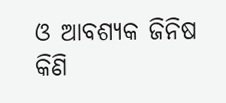ଓ ଆବଶ୍ୟକ ଜିନିଷ କିଣି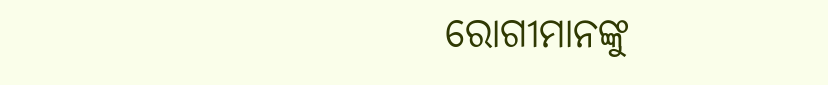ରୋଗୀମାନଙ୍କୁ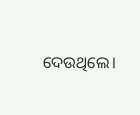ଦେଉଥିଲେ।